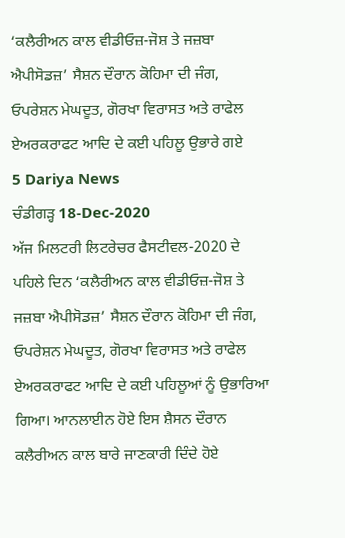‘ਕਲੈਰੀਅਨ ਕਾਲ ਵੀਡੀਓਜ਼-ਜੋਸ਼ ਤੇ ਜਜ਼ਬਾ ਐਪੀਸੋਡਜ਼’ ਸੈਸ਼ਨ ਦੌਰਾਨ ਕੋਹਿਮਾ ਦੀ ਜੰਗ, ਓਪਰੇਸ਼ਨ ਮੇਘਦੂਤ, ਗੋਰਖਾ ਵਿਰਾਸਤ ਅਤੇ ਰਾਫੇਲ ਏਅਰਕਰਾਫਟ ਆਦਿ ਦੇ ਕਈ ਪਹਿਲੂ ਉਭਾਰੇ ਗਏ
5 Dariya News
ਚੰਡੀਗੜ੍ਹ 18-Dec-2020
ਅੱਜ ਮਿਲਟਰੀ ਲਿਟਰੇਚਰ ਫੈਸਟੀਵਲ-2020 ਦੇ ਪਹਿਲੇ ਦਿਨ ‘ਕਲੈਰੀਅਨ ਕਾਲ ਵੀਡੀਓਜ਼-ਜੋਸ਼ ਤੇ ਜਜ਼ਬਾ ਐਪੀਸੋਡਜ਼’ ਸੈਸ਼ਨ ਦੌਰਾਨ ਕੋਹਿਮਾ ਦੀ ਜੰਗ, ਓਪਰੇਸ਼ਨ ਮੇਘਦੂਤ, ਗੋਰਖਾ ਵਿਰਾਸਤ ਅਤੇ ਰਾਫੇਲ ਏਅਰਕਰਾਫਟ ਆਦਿ ਦੇ ਕਈ ਪਹਿਲੂਆਂ ਨੂੰ ਉਭਾਰਿਆ ਗਿਆ। ਆਨਲਾਈਨ ਹੋਏ ਇਸ ਸ਼ੈਸਨ ਦੌਰਾਨ ਕਲੈਰੀਅਨ ਕਾਲ ਬਾਰੇ ਜਾਣਕਾਰੀ ਦਿੰਦੇ ਹੋਏ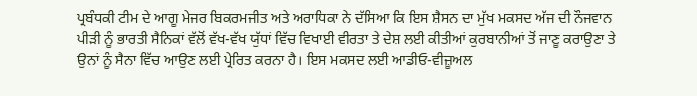ਪ੍ਰਬੰਧਕੀ ਟੀਮ ਦੇ ਆਗੂ ਮੇਜਰ ਬਿਕਰਮਜੀਤ ਅਤੇ ਅਰਾਧਿਕਾ ਨੇ ਦੱਸਿਆ ਕਿ ਇਸ ਸ਼ੈਸਨ ਦਾ ਮੁੱਖ ਮਕਸਦ ਅੱਜ ਦੀ ਨੌਜਵਾਨ ਪੀੜੀ ਨੂੰ ਭਾਰਤੀ ਸੈਨਿਕਾਂ ਵੱਲੋਂ ਵੱਖ-ਵੱਖ ਯੁੱਧਾਂ ਵਿੱਚ ਵਿਖਾਈ ਵੀਰਤਾ ਤੇ ਦੇਸ਼ ਲਈ ਕੀਤੀਆਂ ਕੁਰਬਾਨੀਆਂ ਤੋਂ ਜਾਣੂ ਕਰਾਉਣਾ ਤੇ ਉਨਾਂ ਨੂੰ ਸੈਨਾ ਵਿੱਚ ਆਉਣ ਲਈ ਪ੍ਰੇਰਿਤ ਕਰਨਾ ਹੈ। ਇਸ ਮਕਸਦ ਲਈ ਆਡੀਓ-ਵੀਜ਼ੂਅਲ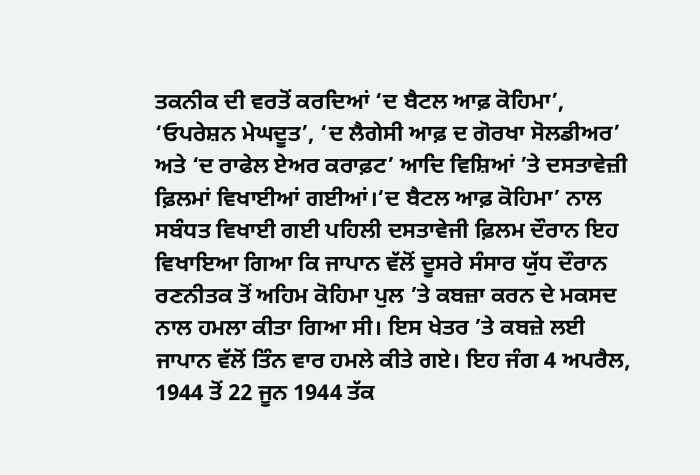ਤਕਨੀਕ ਦੀ ਵਰਤੋਂ ਕਰਦਿਆਂ ‘ਦ ਬੈਟਲ ਆਫ਼ ਕੋਹਿਮਾ’, ‘ਓਪਰੇਸ਼ਨ ਮੇਘਦੂਤ’, ‘ਦ ਲੈਗੇਸੀ ਆਫ਼ ਦ ਗੋਰਖਾ ਸੋਲਡੀਅਰ’ ਅਤੇ ‘ਦ ਰਾਫੇਲ ਏਅਰ ਕਰਾਫ਼ਟ’ ਆਦਿ ਵਿਸ਼ਿਆਂ ’ਤੇ ਦਸਤਾਵੇਜ਼ੀ ਫ਼ਿਲਮਾਂ ਵਿਖਾਈਆਂ ਗਈਆਂ।‘ਦ ਬੈਟਲ ਆਫ਼ ਕੋਹਿਮਾ’ ਨਾਲ ਸਬੰਧਤ ਵਿਖਾਈ ਗਈ ਪਹਿਲੀ ਦਸਤਾਵੇਜੀ ਫ਼ਿਲਮ ਦੌਰਾਨ ਇਹ ਵਿਖਾਇਆ ਗਿਆ ਕਿ ਜਾਪਾਨ ਵੱਲੋਂ ਦੂਸਰੇ ਸੰਸਾਰ ਯੁੱਧ ਦੌਰਾਨ ਰਣਨੀਤਕ ਤੋਂ ਅਹਿਮ ਕੋਹਿਮਾ ਪੁਲ ’ਤੇ ਕਬਜ਼ਾ ਕਰਨ ਦੇ ਮਕਸਦ ਨਾਲ ਹਮਲਾ ਕੀਤਾ ਗਿਆ ਸੀ। ਇਸ ਖੇਤਰ ’ਤੇ ਕਬਜ਼ੇ ਲਈ ਜਾਪਾਨ ਵੱਲੋਂ ਤਿੰਨ ਵਾਰ ਹਮਲੇ ਕੀਤੇ ਗਏ। ਇਹ ਜੰਗ 4 ਅਪਰੈਲ, 1944 ਤੋਂ 22 ਜੂਨ 1944 ਤੱਕ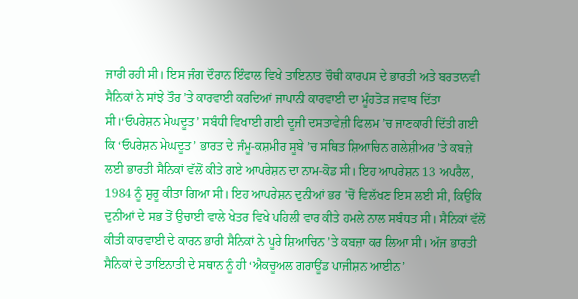ਜਾਰੀ ਰਹੀ ਸੀ। ਇਸ ਜੰਗ ਦੌਰਾਨ ਇੰਫਾਲ ਵਿਖੇ ਤਾਇਨਾਤ ਚੌਥੀ ਕਾਰਪਸ ਦੇ ਭਾਰਤੀ ਅਤੇ ਬਰਤਾਨਵੀ ਸੈਨਿਕਾਂ ਨੇ ਸਾਂਝੇ ਤੌਰ ’ਤੇ ਕਾਰਵਾਈ ਕਰਦਿਆਂ ਜਾਪਾਨੀ ਕਾਰਵਾਈ ਦਾ ਮੂੰਹਤੋੜ ਜਵਾਬ ਦਿੱਤਾ ਸੀ।‘ਓਪਰੇਸ਼ਨ ਮੇਘਦੂਤ’ ਸਬੰਧੀ ਵਿਖਾਈ ਗਈ ਦੂਜੀ ਦਸਤਾਵੇਜ਼ੀ ਫਿਲਮ ’ਚ ਜਾਣਕਾਰੀ ਦਿੱਤੀ ਗਈ ਕਿ ‘ਓਪਰੇਸ਼ਨ ਮੇਘਦੂਤ’ ਭਾਰਤ ਦੇ ਜੰਮੂ-ਕਸ਼ਮੀਰ ਸੂਬੇ ’ਚ ਸਥਿਤ ਸ਼ਿਆਚਿਨ ਗਲੇਸ਼ੀਅਰ ’ਤੇ ਕਬਜ਼ੇ ਲਈ ਭਾਰਤੀ ਸੈਨਿਕਾਂ ਵੱਲੋਂ ਕੀਤੇ ਗਏ ਆਪਰੇਸ਼ਨ ਦਾ ਨਾਮ-ਕੋਡ ਸੀ। ਇਹ ਆਪਰੇਸ਼ਨ 13 ਅਪਰੈਲ, 1984 ਨੂੰ ਸ਼ੁਰੂ ਕੀਤਾ ਗਿਆ ਸੀ। ਇਹ ਆਪਰੇਸ਼ਨ ਦੁਨੀਆਂ ਭਰ ’ਚੋਂ ਵਿਲੱਖਣ ਇਸ ਲਈ ਸੀ, ਕਿਉਂਕਿ ਦੁਨੀਆਂ ਦੇ ਸਭ ਤੋਂ ਉਚਾਈ ਵਾਲੇ ਖੇਤਰ ਵਿਖੇ ਪਹਿਲੀ ਵਾਰ ਕੀਤੇ ਹਮਲੇ ਨਾਲ ਸਬੰਧਤ ਸੀ। ਸੈਨਿਕਾਂ ਵੱਲੋਂ ਕੀਤੀ ਕਾਰਵਾਈ ਦੇ ਕਾਰਨ ਭਾਰੀ ਸੈਨਿਕਾਂ ਨੇ ਪੂਰੇ ਸ਼ਿਆਚਿਨ ’ਤੇ ਕਬਜ਼ਾ ਕਰ ਲਿਆ ਸੀ। ਅੱਜ ਭਾਰਤੀ ਸੈਨਿਕਾਂ ਦੇ ਤਾਇਨਾਤੀ ਦੇ ਸਥਾਨ ਨੂੰ ਹੀ ‘ਐਕਚੂਅਲ ਗਰਾਊਂਡ ਪਾਜੀਸ਼ਨ ਆਈਨ’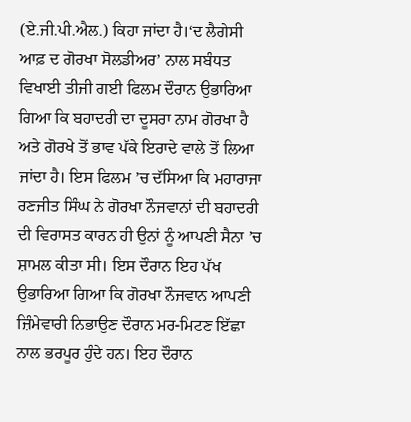(ਏ.ਜੀ.ਪੀ.ਐਲ.) ਕਿਹਾ ਜਾਂਦਾ ਹੈ।‘ਦ ਲੈਗੇਸੀ ਆਫ਼ ਦ ਗੋਰਖਾ ਸੋਲਡੀਅਰ’ ਨਾਲ ਸਬੰਧਤ ਵਿਖਾਈ ਤੀਜੀ ਗਈ ਫਿਲਮ ਦੌਰਾਨ ਉਭਾਰਿਆ ਗਿਆ ਕਿ ਬਹਾਦਰੀ ਦਾ ਦੂਸਰਾ ਨਾਮ ਗੋਰਖਾ ਹੈ ਅਤੇ ਗੋਰਖੇ ਤੋਂ ਭਾਵ ਪੱਕੇ ਇਰਾਦੇ ਵਾਲੇ ਤੋਂ ਲਿਆ ਜਾਂਦਾ ਹੈ। ਇਸ ਫਿਲਮ ’ਚ ਦੱਸਿਆ ਕਿ ਮਹਾਰਾਜਾ ਰਣਜੀਤ ਸਿੰਘ ਨੇ ਗੋਰਖਾ ਨੌਜਵਾਨਾਂ ਦੀ ਬਹਾਦਰੀ ਦੀ ਵਿਰਾਸਤ ਕਾਰਨ ਹੀ ਉਨਾਂ ਨੂੰ ਆਪਣੀ ਸੈਨਾ ’ਚ ਸ਼ਾਮਲ ਕੀਤਾ ਸੀ। ਇਸ ਦੌਰਾਨ ਇਹ ਪੱਖ ਉਭਾਰਿਆ ਗਿਆ ਕਿ ਗੋਰਖਾ ਨੌਜਵਾਨ ਆਪਣੀ ਜ਼ਿੰਮੇਵਾਰੀ ਨਿਭਾਉਣ ਦੌਰਾਨ ਮਰ-ਮਿਟਣ ਇੱਛਾ ਨਾਲ ਭਰਪੂਰ ਹੁੰਦੇ ਹਨ। ਇਹ ਦੌਰਾਨ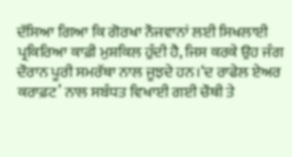ਦੱਸਿਆ ਗਿਆ ਕਿ ਗੋਰਖਾ ਨੌਜਵਾਨਾਂ ਲਈ ਸਿਖਲਾਈ ਪ੍ਰਕਿਰਿਆ ਕਾਫ਼ੀ ਮੁਸ਼ਕਿਲ ਹੁੰਦੀ ਹੈ, ਜਿਸ ਕਰਕੇ ਉਹ ਜੰਗ ਦੌਰਾਨ ਪੂਰੀ ਸਮਰੱਥਾ ਨਾਲ ਜੂਝਦੇ ਹਨ।‘ਦ ਰਾਫੇਲ ਏਅਰ ਕਰਾਫ਼ਟ’ ਨਾਲ ਸਬੰਧਤ ਵਿਖਾਈ ਗਈ ਚੌਥੀ ਤੇ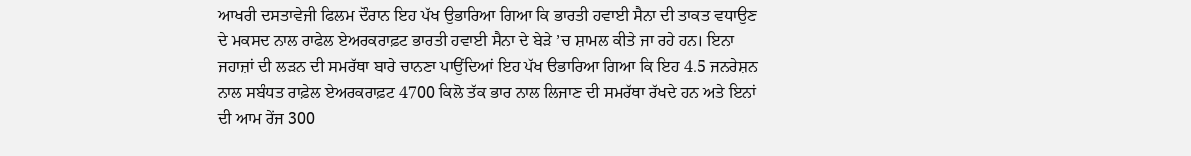ਆਖਰੀ ਦਸਤਾਵੇਜੀ ਫਿਲਮ ਦੌਰਾਨ ਇਹ ਪੱਖ ਉਭਾਰਿਆ ਗਿਆ ਕਿ ਭਾਰਤੀ ਹਵਾਈ ਸੈਨਾ ਦੀ ਤਾਕਤ ਵਧਾਉਣ ਦੇ ਮਕਸਦ ਨਾਲ ਰਾਫੇਲ ਏਅਰਕਰਾਫ਼ਟ ਭਾਰਤੀ ਹਵਾਈ ਸੈਨਾ ਦੇ ਬੇੜੇ ’ਚ ਸ਼ਾਮਲ ਕੀਤੇ ਜਾ ਰਹੇ ਹਨ। ਇਨਾ ਜਹਾਜ਼ਾਂ ਦੀ ਲੜਨ ਦੀ ਸਮਰੱਥਾ ਬਾਰੇ ਚਾਨਣਾ ਪਾਉਂਦਿਆਂ ਇਹ ਪੱਖ ੳਭਾਰਿਆ ਗਿਆ ਕਿ ਇਹ 4.5 ਜਨਰੇਸ਼ਨ ਨਾਲ ਸਬੰਧਤ ਰਾਫ਼ੇਲ ਏਅਰਕਰਾਫ਼ਟ 4700 ਕਿਲੋ ਤੱਕ ਭਾਰ ਨਾਲ ਲਿਜਾਣ ਦੀ ਸਮਰੱਥਾ ਰੱਖਦੇ ਹਨ ਅਤੇ ਇਨਾਂ ਦੀ ਆਮ ਰੇਂਜ 300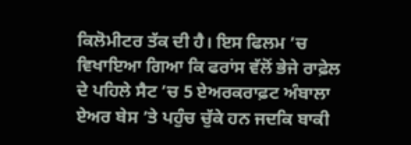ਕਿਲੋਮੀਟਰ ਤੱਕ ਦੀ ਹੈ। ਇਸ ਫਿਲਮ ’ਚ ਵਿਖਾਇਆ ਗਿਆ ਕਿ ਫਰਾਂਸ ਵੱਲੋਂ ਭੇਜੇ ਰਾਫ਼ੇਲ ਦੇ ਪਹਿਲੇ ਸੈਟ ’ਚ 5 ਏਅਰਕਰਾਫ਼ਟ ਅੰਬਾਲਾ ਏਅਰ ਬੇਸ ’ਤੇ ਪਹੁੰਚ ਚੁੱਕੇ ਹਨ ਜਦਕਿ ਬਾਕੀ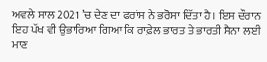ਅਵਲੇ ਸਾਲ 2021 ’ਚ ਦੇਣ ਦਾ ਫਰਾਂਸ ਨੇ ਭਰੋਸਾ ਦਿੱਤਾ ਹੈ। ਇਸ ਦੌਰਾਨ ਇਹ ਪੱਖ ਵੀ ਉਭਾਰਿਆ ਗਿਆ ਕਿ ਰਾਫ਼ੇਲ ਭਾਰਤ ਤੇ ਭਾਰਤੀ ਸੈਨਾ ਲਈ ਮਾਣ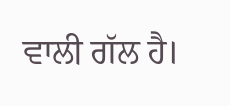ਵਾਲੀ ਗੱਲ ਹੈ।